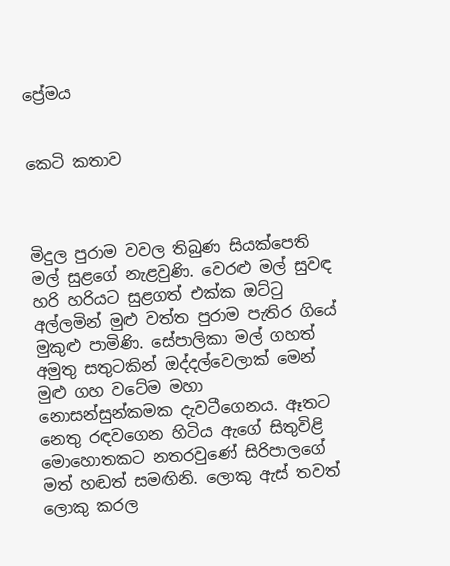ප්‍රේමය


කෙටි කතාව



මිදුල පුරාම වවල තිබුණ සියක්පෙති මල් සුළගේ නැළවුණි. වෙරළු මල් සුවඳ හරි හරියට සුළගත් එක්ක ඔට්ටු අල්ලමින් මුළු වත්ත පුරාම පැතිර ගියේ මුකුළු පාමිණි. සේපාලිකා මල් ගහත් අමුතු සතුටකින් ඔද්දල්වෙලාක් මෙන් මුළු ගහ වටේම මහා නොසන්සුන්කමක දැවටීගෙනය. ඈතට නෙතු රඳවගෙන හිටිය ඇගේ සිතුවිළි මොහොතකට නතරවුණේ සිරිපාලගේ මත් හඬත් සමඟිනි. ලොකු ඇස් තවත් ලොකු කරල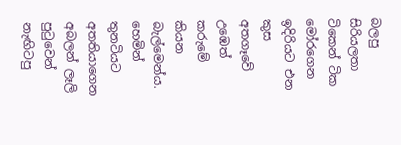බලපු සිරියලතා ටිකෙන් ටික මෝරගෙන ඉදිරියට එන කුස අතගෑවේ උඹෙත් කරුමේ කියන බැල්මෙන්ය. හෙමින් තුනටියට අතතියාගෙන අබලන් ලෑලි පුටුවෙන් නැඟිටපු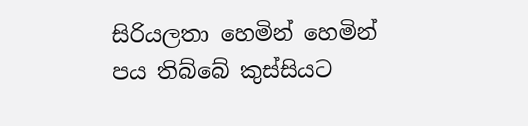සිරියලතා හෙමින් හෙමින් පය තිබ්බේ කුස්සියට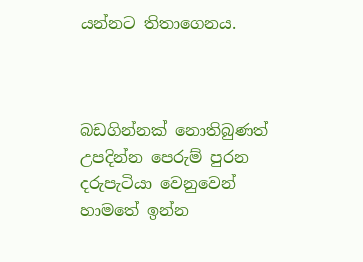යන්නට තිතාගෙනය.



බඩගින්නක් නොතිබුණත් උපදින්න පෙරුම් පුරන දරුපැටියා වෙනුවෙන් හාමතේ ඉන්න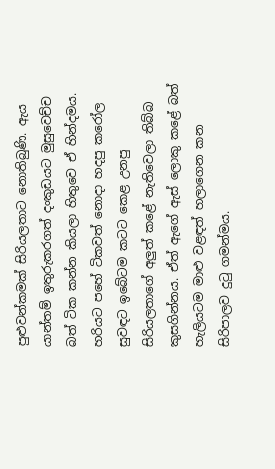පුළුවන්කමක් සිරියලතාට නොතිබුණි. ඇය යාන්තම් ඉතුරුකරගත් දංකුඩයට මුසුවෙච්ච බත් ටික කන්න කියලා හිතුවෙ ඒ හින්දමය. හරියට පහේ ටිකවත් නොදා හදපු කරෝල සුවඳට ඉබේටම කටට කෙළ උනපු සිරියලතාගේ අලුත් කළේ නැතිවෙලා තිබ්බ කුසගින්නය. ඒත් ඇගේ ඇස් ලොකු කළේ බත් හැලියටම මාළු වළඳත් හලාගෙන කන සිරිපාලව දුටු ගමන්මය.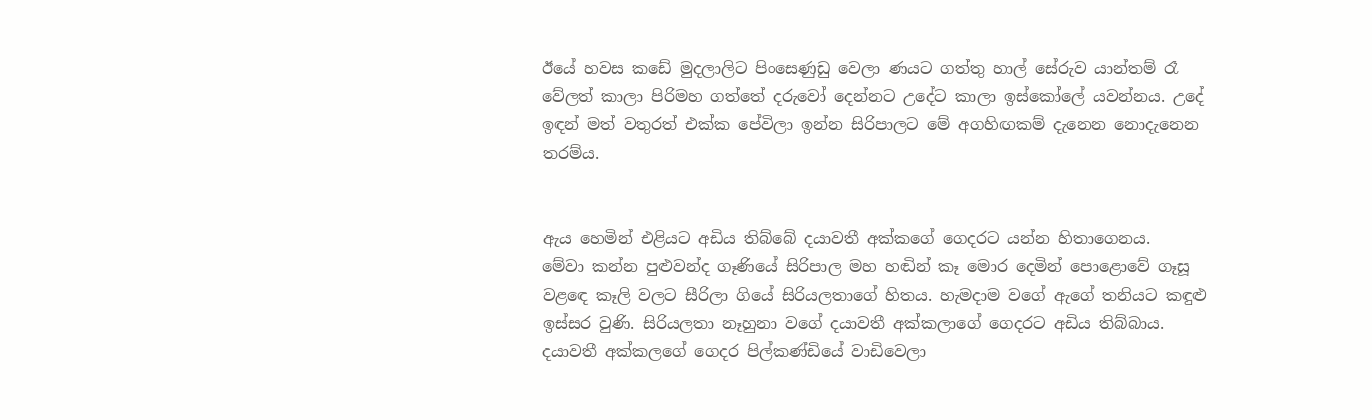ඊයේ හවස කඩේ මුදලාලිට පිංසෙණුඩු වෙලා ණයට ගත්තු හාල් සේරුව යාන්තම් රෑ වේලත් කාලා පිරිමහ ගත්තේ දරුවෝ දෙන්නට උදේට කාලා ඉස්කෝලේ යවන්නය. උදේ ඉඳන් මත් වතුරත් එක්ක පේවිලා ඉන්න සිරිපාලට මේ අගහිඟකම් දැනෙන නොදැනෙන තරම්ය.


ඇය හෙමින් එළියට අඩිය තිබ්බේ දයාවතී අක්කගේ ගෙදරට යන්න හිතාගෙනය.
මේවා කන්න පුළුවන්ද ගෑණියේ සිරිපාල මහ හඬින් කෑ මොර දෙමින් පොළොවේ ගෑසූ වළඳෙ කෑලි වලට සීරිලා ගියේ සිරියලතාගේ හිතය. හැමදාම වගේ ඇගේ තනියට කඳුළු ඉස්සර වුණි. සිරියලතා නෑහුනා වගේ දයාවතී අක්කලාගේ ගෙදරට අඩිය තිබ්බාය.
දයාවතී අක්කලගේ ගෙදර පිල්කණ්ඩියේ වාඩිවෙලා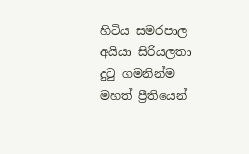හිටිය සමරපාල අයියා සිරියලතා දුටු ගමනින්ම මහත් ප්‍රීතියෙන්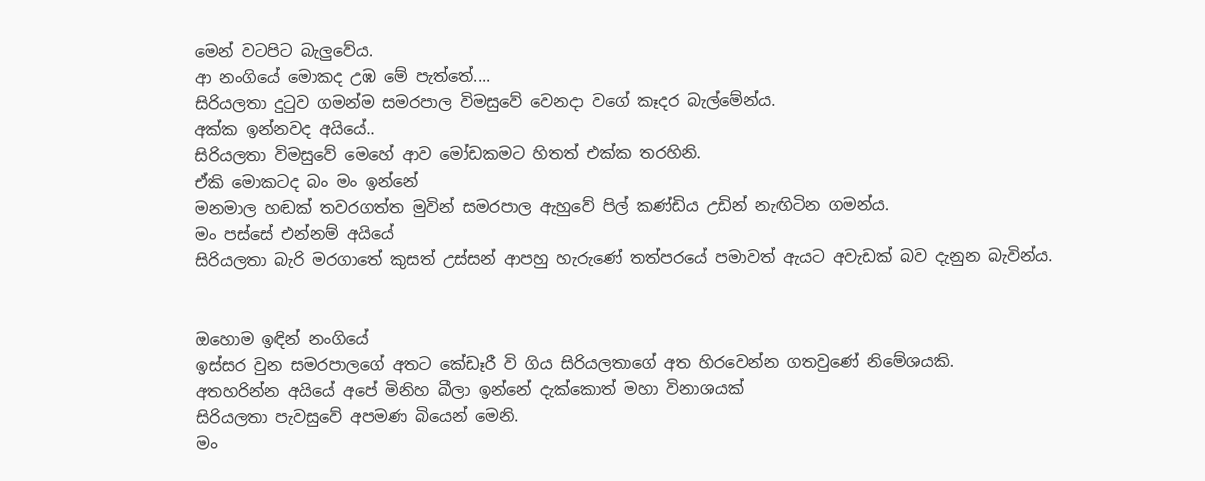මෙන් වටපිට බැලුවේය.
ආ නංගියේ මොකද උඹ මේ පැත්තේ....
සිරියලතා දුටුව ගමන්ම සමරපාල විමසුවේ වෙනදා වගේ කෑදර බැල්මේන්ය.
අක්ක ඉන්නවද අයියේ..
සිරියලතා විමසුවේ මෙහේ ආව මෝඩකමට හිතත් එක්ක තරහිනි.
ඒකි මොකටද බං මං ඉන්නේ
මනමාල හඬක් තවරගත්ත මුවින් සමරපාල ඇහුවේ පිල් කණ්ඩිය උඩින් නැඟිටින ගමන්ය.
මං පස්සේ එන්නම් අයියේ
සිරියලතා බැරි මරගාතේ කුසත් උස්සන් ආපහු හැරුණේ තත්පරයේ පමාවත් ඇයට අවැඩක් බව දැනුන බැවින්ය.


ඔහොම ඉඳින් නංගියේ
ඉස්සර වුන සමරපාලගේ අතට කේඩෑරී වි ගිය සිරියලතාගේ අත හිරවෙන්න ගතවුණේ නිමේශයකි.
අතහරින්න අයියේ අපේ මිනිහ බීලා ඉන්නේ දැක්කොත් මහා විනාශයක්
සිරියලතා පැවසුවේ අපමණ බියෙන් මෙනි.
මං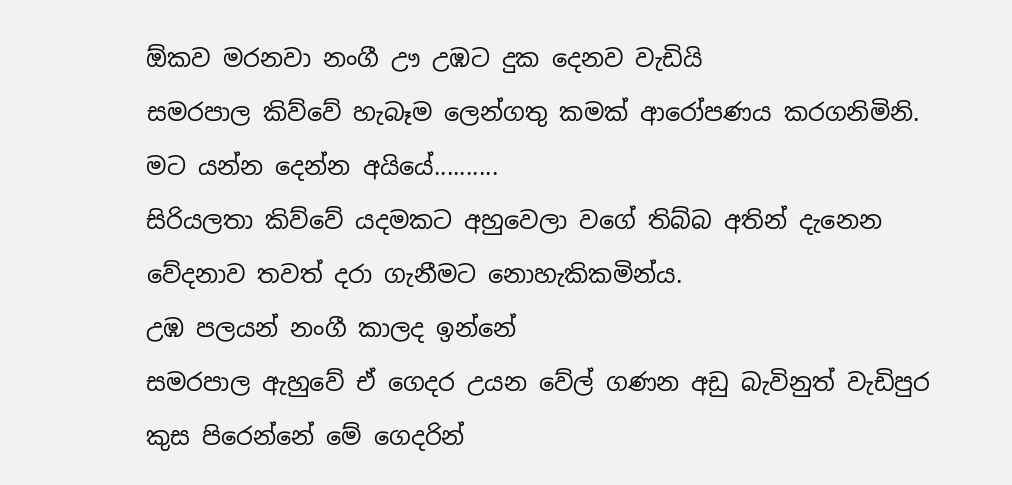ඕකව මරනවා නංගී ඌ උඹට දුක දෙනව වැඩියි
සමරපාල කිව්වේ හැබෑම ලෙන්ගතු කමක් ආරෝපණය කරගනිමිනි.
මට යන්න දෙන්න අයියේ..........
සිරියලතා කිව්වේ යදමකට අහුවෙලා වගේ තිබ්බ අතින් දැනෙන වේදනාව තවත් දරා ගැනීමට නොහැකිකමින්ය.
උඹ පලයන් නංගී කාලද ඉන්නේ
සමරපාල ඇහුවේ ඒ ගෙදර උයන වේල් ගණන අඩු බැවිනුත් වැඩිපුර කුස පිරෙන්නේ මේ ගෙදරින්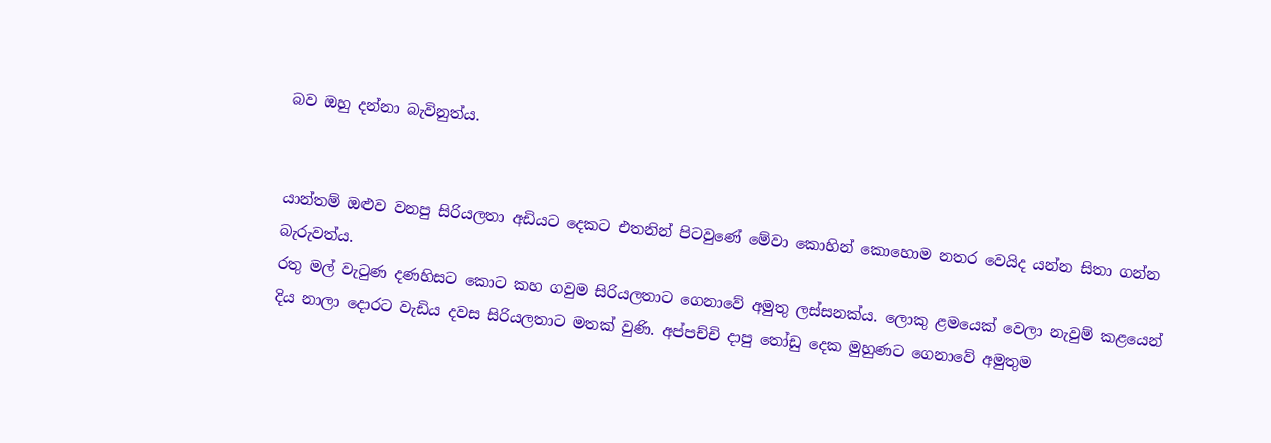බව ඔහු දන්නා බැවිනුත්ය.


යාන්තම් ඔළුව වනපු සිරියලතා අඩියට දෙකට එතනින් පිටවුණේ මේවා කොහින් කොහොම නතර වෙයිද යන්න සිතා ගන්න බැරුවත්ය.
රතු මල් වැටුණ දණහිසට කොට කහ ගවුම සිරියලතාට ගෙනාවේ අමුතු ලස්සනක්ය. ලොකු ළමයෙක් වෙලා නැවුම් කළයෙන් දිය නාලා දොරට වැඩිය දවස සිරියලතාට මතක් වුණි. අප්පච්චි දාපු තෝඩු දෙක මුහුණට ගෙනාවේ අමුතුම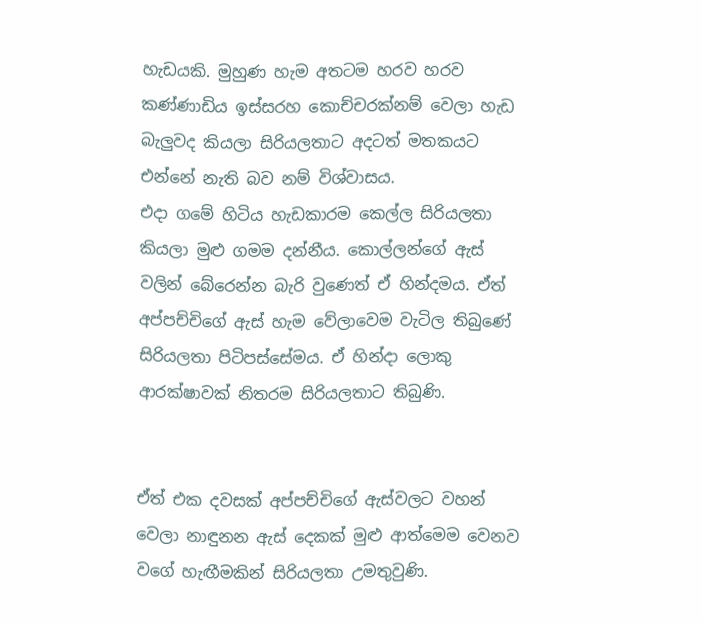හැඩයකි. මුහුණ හැම අතටම හරව හරව කණ්ණාඩිය ඉස්සරහ කොච්චරක්නම් වෙලා හැඩ බැලුවද කියලා සිරියලතාට අදටත් මතකයට එන්නේ නැති බව නම් විශ්වාසය.
එදා ගමේ හිටිය හැඩකාරම කෙල්ල සිරියලතා කියලා මුළු ගමම දන්නීය. කොල්ලන්ගේ ඇස් වලින් බේරෙන්න බැරි වුණෙත් ඒ හින්දමය. ඒත් අප්පච්චිගේ ඇස් හැම වේලාවෙම වැටිල තිබුණේ සිරියලතා පිටිපස්සේමය. ඒ හින්දා ලොකු ආරක්ෂාවක් නිතරම සිරියලතාට තිබුණි.


ඒත් එක දවසක් අප්පච්චිගේ ඇස්වලට වහන් වෙලා නාඳුනන ඇස් දෙකක් මුළු ආත්මෙම වෙනව වගේ හැඟීමකින් සිරියලතා උමතුවුණි.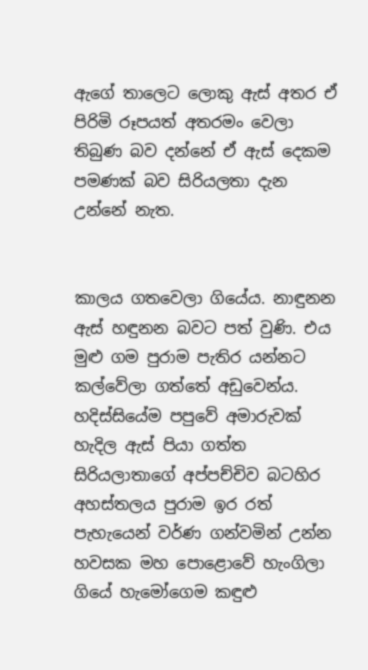ඇගේ තාලෙට ලොකු ඇස් අතර ඒ පිරිමි රූපයත් අතරමං වෙලා තිබුණ බව දන්නේ ඒ ඇස් දෙකම පමණක් බව සිරියලතා දැන උන්නේ නැත.


කාලය ගතවෙලා ගියේය. නාඳුනන ඇස් හඳුනන බවට පත් වුණි. එය මුළු ගම පුරාම පැතිර යන්නට කල්වේලා ගත්තේ අඩුවෙන්ය. හදිස්සියේම පපුවේ අමාරුවක් හැදිල ඇස් පියා ගත්ත සිරියලාතාගේ අප්පච්චිව බටහිර අහස්තලය පුරාම ඉර රත් පැහැයෙන් වර්ණ ගන්වමින් උන්න හවසක මහ පොළොවේ හැංගිලා ගියේ හැමෝගෙම කඳුළු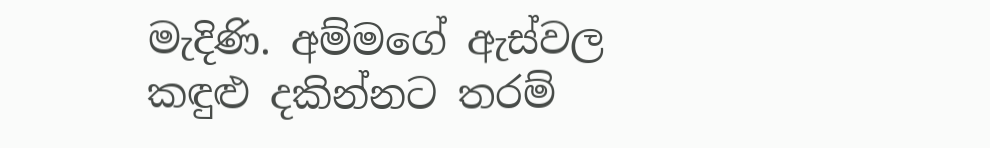මැදිණි. අම්මගේ ඇස්වල කඳුළු දකින්නට තරම්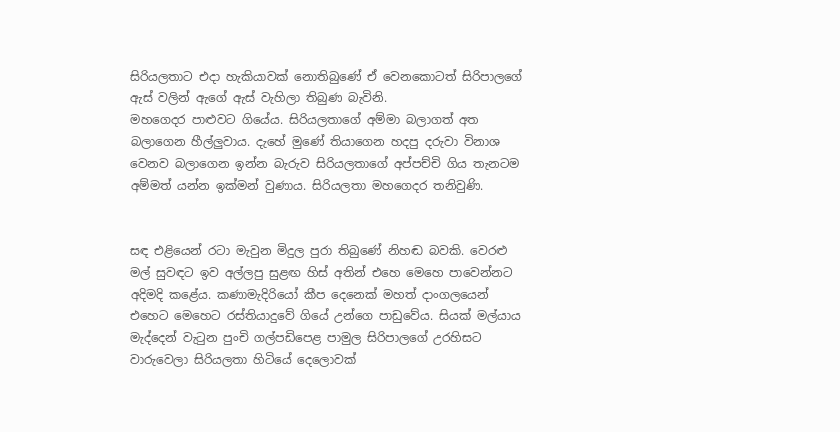සිරියලතාට එදා හැකියාවක් නොතිබුණේ ඒ වෙනකොටත් සිරිපාලගේ ඇස් වලින් ඇගේ ඇස් වැහිලා තිබුණ බැවිනි.
මහගෙදර පාළුවට ගියේය. සිරියලතාගේ අම්මා බලාගත් අත බලාගෙන හීල්ලුවාය. දැහේ මුණේ තියාගෙන හදපු දරුවා විනාශ වෙනව බලාගෙන ඉන්න බැරුව සිරියලතාගේ අප්පච්චි ගිය තැනටම අම්මත් යන්න ඉක්මන් වුණාය. සිරියලතා මහගෙදර තනිවුණි.


සඳ එළියෙන් රටා මැවුන මිදුල පුරා තිබුණේ නිහඬ බවකි. වෙරළු මල් සුවඳට ඉව අල්ලපු සුළඟ හිස් අතින් එහෙ මෙහෙ පාවෙන්නට අදිමදි කළේය. කණාමැදිරියෝ කීප දෙනෙක් මහත් දාංගලයෙන් එහෙට මෙහෙට රස්තියාදුවේ ගියේ උන්ගෙ පාඩුවේය. සියක් මල්යාය මැද්දෙන් වැටුන පුංචි ගල්පඩිපෙළ පාමුල සිරිපාලගේ උරහිසට වාරුවෙලා සිරියලතා හිටියේ දෙලොවක්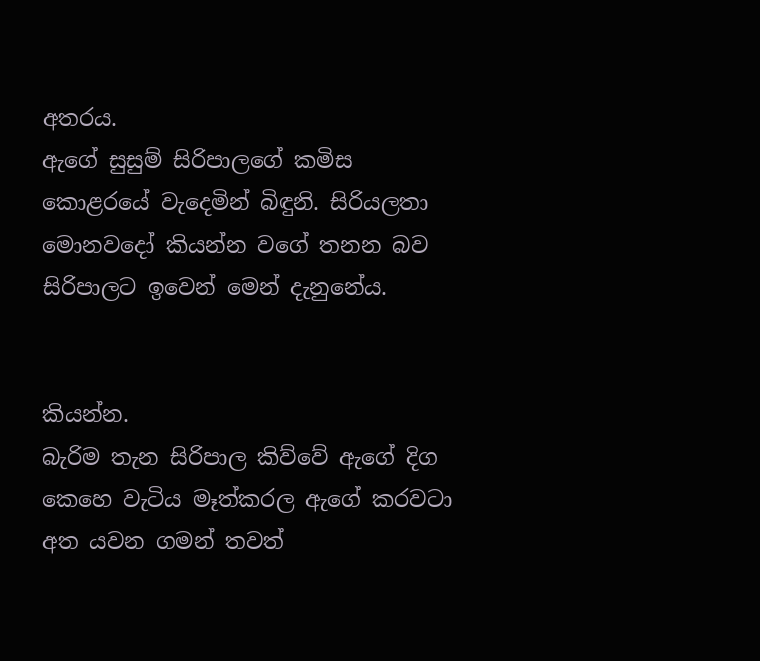අතරය.
ඇගේ සුසුම් සිරිපාලගේ කමිස කොළරයේ වැදෙමින් බිඳුනි. සිරියලතා මොනවදෝ කියන්න වගේ තනන බව සිරිපාලට ඉවෙන් මෙන් දැනුනේය.


කියන්න.
බැරිම තැන සිරිපාල කිව්වේ ඇගේ දිග කෙහෙ වැටිය මෑත්කරල ඇගේ කරවටා අත යවන ගමන් තවත්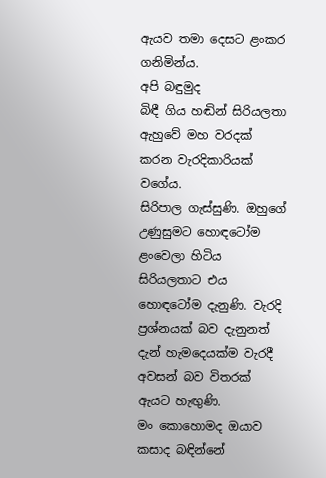ඇයව තමා දෙසට ළංකර ගනිමින්ය.
අපි බඳුමුද
බිඳී ගිය හඬින් සිරියලතා ඇහුවේ මහ වරදක් කරන වැරදිකාරියක් වගේය.
සිරිපාල ගැස්සුණි. ඔහුගේ උණුසුමට හොඳටෝම ළංවෙලා හිටිය සිරියලතාට එය හොඳටෝම දැනුණි. වැරදි ප්‍රශ්නයක් බව දැනුනත් දැන් හැමදෙයක්ම වැරදී අවසන් බව විතරක් ඇයට හැඟුණි.
මං කොහොමද ඔයාව කසාද බඳින්නේ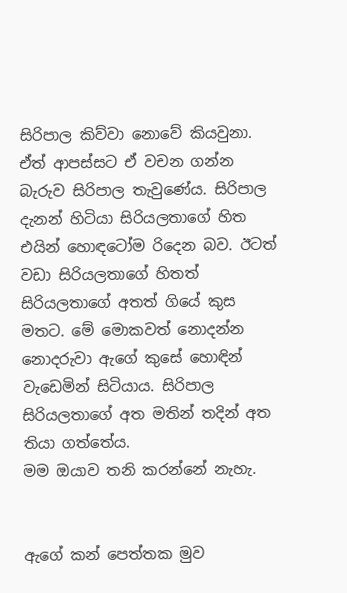සිරිපාල කිව්වා නොවේ කියවුනා. ඒත් ආපස්සට ඒ වචන ගන්න බැරුව සිරිපාල තැවුණේය. සිරිපාල දැනන් හිටියා සිරියලතාගේ හිත එයින් හොඳටෝම රිදෙන බව. ඊටත් වඩා සිරියලතාගේ හිතත්
සිරියලතාගේ අතත් ගියේ කුස මතට. මේ මොකවත් නොදන්න නොදරුවා ඇගේ කුසේ හොඳින් වැඩෙමින් සිටියාය. සිරිපාල සිරියලතාගේ අත මතින් තදින් අත තියා ගත්තේය.
මම ඔයාව තනි කරන්නේ නැහැ.


ඇගේ කන් පෙත්තක මුව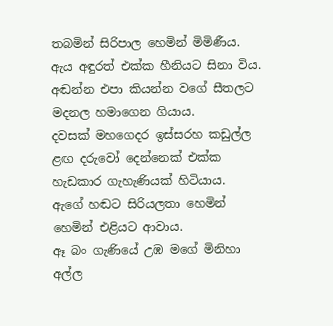තබමින් සිරිපාල හෙමින් මිමිණීය.
ඇය අඳුරත් එක්ක හීනියට සිනා විය. අඬන්න එපා කියන්න වගේ සීතලට මදනල හමාගෙන ගියාය.
දවසක් මහගෙදර ඉස්සරහ කඩුල්ල ළඟ දරුවෝ දෙන්නෙක් එක්ක හැඩකාර ගැහැණියක් හිටියාය.
ඇගේ හඬට සිරියලතා හෙමින් හෙමින් එළියට ආවාය.
ඈ බං ගැණියේ උඹ මගේ මිනිහා අල්ල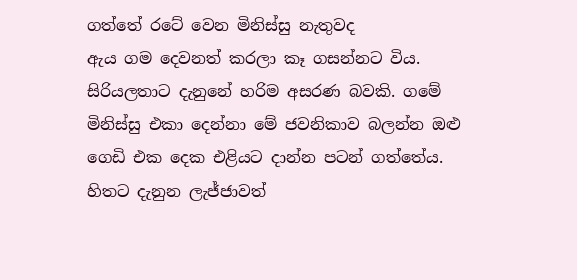ගත්තේ රටේ වෙන මිනිස්සු නැතුවද
ඇය ගම දෙවනත් කරලා කෑ ගසන්නට විය. සිරියලතාට දැනුනේ හරිම අසරණ බවකි. ගමේ මිනිස්සු එකා දෙන්නා මේ ජවනිකාව බලන්න ඔළු ගෙඩි එක දෙක එළියට දාන්න පටන් ගත්තේය.
හිතට දැනුන ලැජ්ජාවත්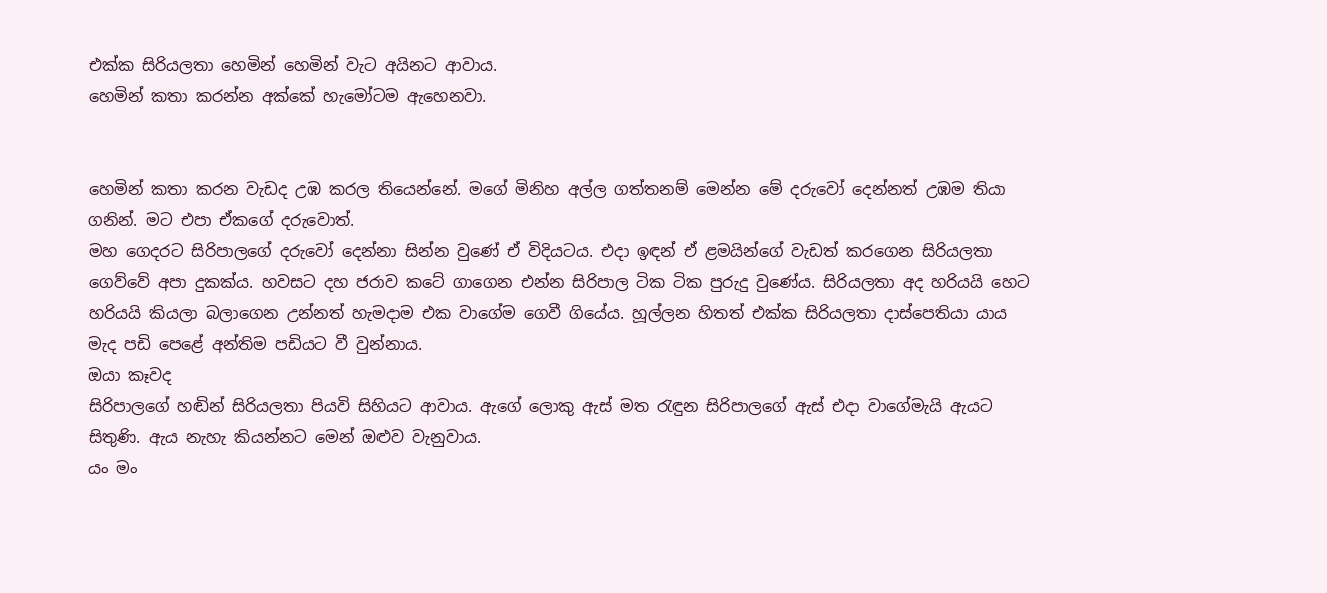එක්ක සිරියලතා හෙමින් හෙමින් වැට අයිනට ආවාය.
හෙමින් කතා කරන්න අක්කේ හැමෝටම ඇහෙනවා.


හෙමින් කතා කරන වැඩද උඹ කරල තියෙන්නේ. මගේ මිනිහ අල්ල ගත්තනම් මෙන්න මේ දරුවෝ දෙන්නත් උඹම තියා ගනින්. මට එපා ඒකගේ දරුවොත්.
මහ ගෙදරට සිරිපාලගේ දරුවෝ දෙන්නා සින්න වුණේ ඒ විදියටය. එදා ඉඳන් ඒ ළමයින්ගේ වැඩත් කරගෙන සිරියලතා ගෙව්වේ අපා දුකක්ය. හවසට දහ ජරාව කටේ ගාගෙන එන්න සිරිපාල ටික ටික පුරුදු වුණේය. සිරියලතා අද හරියයි හෙට හරියයි කියලා බලාගෙන උන්නත් හැමදාම එක වාගේම ගෙවී ගියේය. හූල්ලන හිතත් එක්ක සිරියලතා දාස්පෙතියා යාය මැද පඩි පෙළේ අන්තිම පඩියට වී වුන්නාය.
ඔයා කෑවද
සිරිපාලගේ හඬින් සිරියලතා පියවි සිහියට ආවාය. ඇගේ ලොකු ඇස් මත රැඳුන සිරිපාලගේ ඇස් එදා වාගේමැයි ඇයට සිතුණි. ඇය නැහැ කියන්නට මෙන් ඔළුව වැනුවාය.
යං මං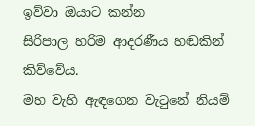ඉව්වා ඔයාට කන්න
සිරිපාල හරිම ආදරණීය හඬකින් කිව්වේය.
මහ වැහි ඇඳගෙන වැටුනේ නියම්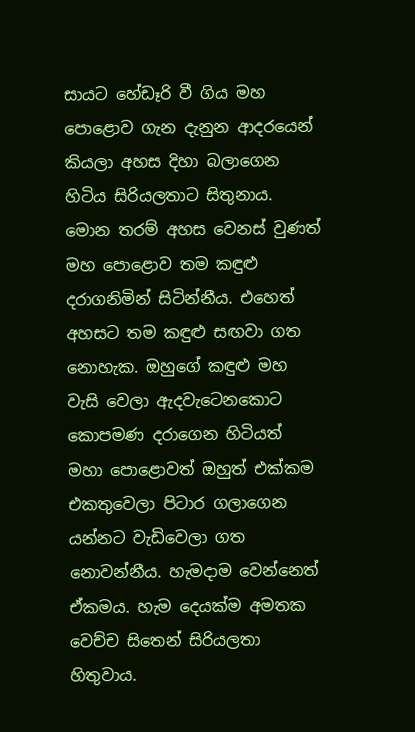සායට හේඩෑරි වී ගිය මහ පොළොව ගැන දැනුන ආදරයෙන් කියලා අහස දිහා බලාගෙන හිටිය සිරියලතාට සිතුනාය. මොන තරම් අහස වෙනස් වුණත් මහ පොළොව තම කඳුළු දරාගනිමින් සිටින්නීය. එහෙත් අහසට තම කඳුළු සඟවා ගත නොහැක. ඔහුගේ කඳුළු මහ වැසි වෙලා ඇදවැටෙනකොට කොපමණ දරාගෙන හිටියත් මහා පොළොවත් ඔහුත් එක්කම එකතුවෙලා පිටාර ගලාගෙන යන්නට වැඩිවෙලා ගත නොවන්නීය. හැමදාම වෙන්නෙත් ඒකමය. හැම දෙයක්ම අමතක වෙච්ච සිතෙන් සිරියලතා හිතුවාය.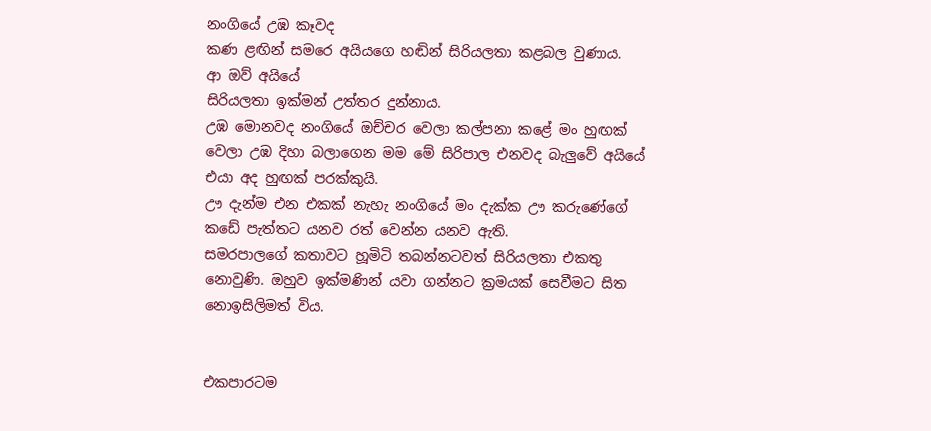නංගියේ උඹ කෑවද
කණ ළඟින් සමරෙ අයියගෙ හඬින් සිරියලතා කළබල වුණාය.
ආ ඔව් අයියේ
සිරියලතා ඉක්මන් උත්තර දුන්නාය.
උඹ මොනවද නංගියේ ඔච්චර වෙලා කල්පනා කළේ මං හුඟක් වෙලා උඹ දිහා බලාගෙන මම මේ සිරිපාල එනවද බැලුවේ අයියේ එයා අද හුඟක් පරක්කුයි.
ඌ දැන්ම එන එකක් නැහැ නංගියේ මං දැක්ක ඌ කරුණේගේ කඩේ පැත්තට යනව රත් වෙන්න යනව ඇති.
සමරපාලගේ කතාවට හූමිටි තබන්නටවත් සිරියලතා එකතු නොවුණි. ඔහුව ඉක්මණින් යවා ගන්නට ක්‍රමයක් සෙවීමට සිත නොඉසිලිමත් විය.


එකපාරටම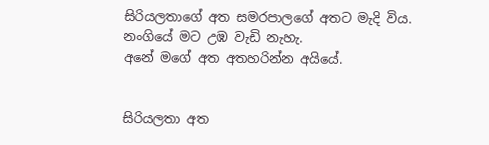සිරියලතාගේ අත සමරපාලගේ අතට මැදි විය.
නංගියේ මට උඹ වැඩි නැහැ.
අනේ මගේ අත අතහරින්න අයියේ.


සිරියලතා අත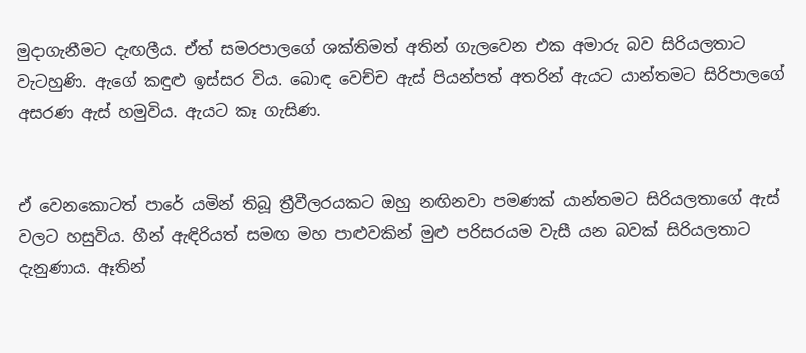මුදාගැනීමට දැඟලීය. ඒත් සමරපාලගේ ශක්තිමත් අතින් ගැලවෙන එක අමාරු බව සිරියලතාට වැටහුණි. ඇගේ කඳුළු ඉස්සර විය. බොඳ වෙච්ච ඇස් පියන්පත් අතරින් ඇයට යාන්තමට සිරිපාලගේ අසරණ ඇස් හමුවිය. ඇයට කෑ ගැසිණ.


ඒ වෙනකොටත් පාරේ යමින් තිබූ ත්‍රීවීලරයකට ඔහු නඟිනවා පමණක් යාන්තමට සිරියලතාගේ ඇස් වලට හසුවිය. හීන් ඇඳිරියත් සමඟ මහ පාළුවකින් මුළු පරිසරයම වැසී යන බවක් සිරියලතාට දැනුණාය. ඈතින්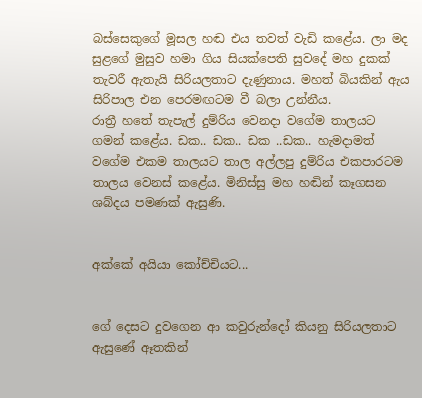බස්සෙකුගේ මූසල හඬ එය තවත් වැඩි කළේය. ලා මද සුළගේ මුසුව හමා ගිය සියක්පෙති සුවදේ මහ දුකක් තැවරී ඇතැයි සිරියලතාට දැණුනාය. මහත් බියකින් ඇය සිරිපාල එන පෙරමඟටම වී බලා උන්නීය.
රාත්‍රී හතේ තැපැල් දුම්රිය වෙනදා වගේම තාලයට ගමන් කළේය. ඩක.. ඩක.. ඩක ..ඩක.. හැමදාමත් වගේම එකම තාලයට තාල අල්ලපු දුම්රිය එකපාරටම තාලය වෙනස් කළේය. මිනිස්සු මහ හඬින් කෑගසන ශබ්දය පමණක් ඇසුණි.


අක්කේ අයියා කෝච්චියට...


ගේ දෙසට දුවගෙන ආ කවුරුන්දෝ කියනු සිරියලතාට ඇසුණේ ඈතකින්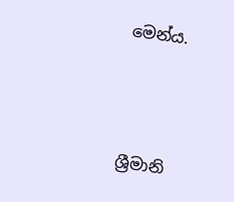මෙන්ය.



ශ්‍රීමානි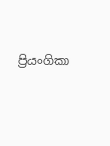ප්‍රියංගිකා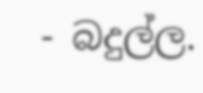- බදුල්ල.